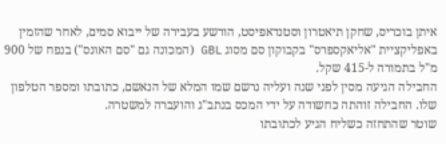איתן בוכריס, שחקן תיאטרון וסטנדאפיסט, הורשע בעבירה של ייבוא סמים, לאחר שהזמין באפליקציית "אליאקספרס" בקבוקון סם מסוג GBL (המכונה גם "סם האונס") בנפח של 900 מ"ל בתמורה ל-415 שקל.
החבילה הגיעה מסין לפני שנה ועליה נרשם שמו המלא של הנאשם, כתובתו ומספר הטלפון שלו. החבילה זוהתה כחשודה על ידי המכס בנתב"ג והועברה למשטרה.
שוטר שהתחזה כשליח הגיע לכתובתו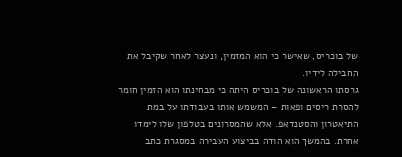של בוכריס, שאישר כי הוא המזמין, ונעצר לאחר שקיבל את החבילה לידיו.
גרסתו הראשונה של בוכריס היתה כי מבחינתו הוא הזמין חומר להסרת ריסים ופאות – המשמש אותו בעבודתו על במת התיאטרון והסטנדאפ. אלא שהמסרונים בטלפון שלו לימדו אחרת. בהמשך הוא הודה בביצוע העבירה במסגרת כתב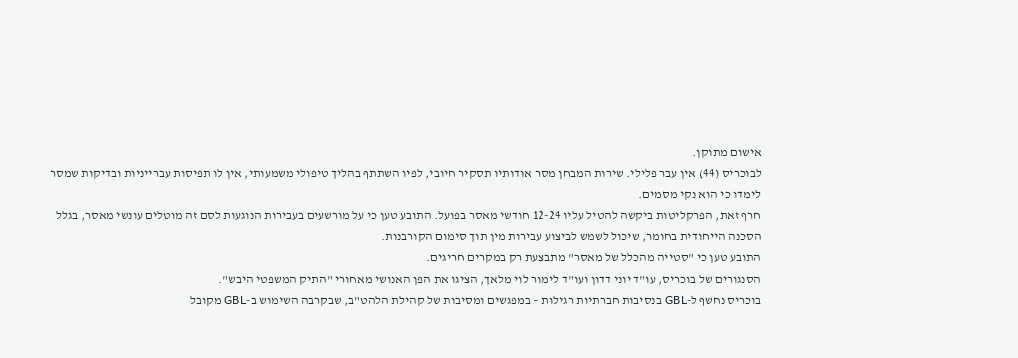אישום מתוקן.
לבוכריס (44) אין עבר פלילי. שירות המבחן מסר אודותיו תסקיר חיובי, לפיו השתתף בהליך טיפולי משמעותי, אין לו תפיסות עברייניות ובדיקות שמסר לימדו כי הוא נקי מסמים.
חרף זאת, הפרקליטות ביקשה להטיל עליו 12-24 חודשי מאסר בפועל. התובע טען כי על מורשעים בעבירות הנוגעות לסם זה מוטלים עונשי מאסר, בגלל הסכנה הייחודית בחומר, שיכול לשמש לביצוע עבירות מין תוך סימום הקורבנות.
התובע טען כי "סטייה מהכלל של מאסר" מתבצעת רק במקרים חריגים.
הסנגורים של בוכריס, עו"ד יוני דדון ועו"ד לימור לוי מלאך, הציגו את הפן האנושי מאחורי "התיק המשפטי היבש".
בוכריס נחשף ל-GBL בנסיבות חברתיות רגילות – במפגשים ומסיבות של קהילת הלהט"ב, שבקרבה השימוש ב-GBL מקובל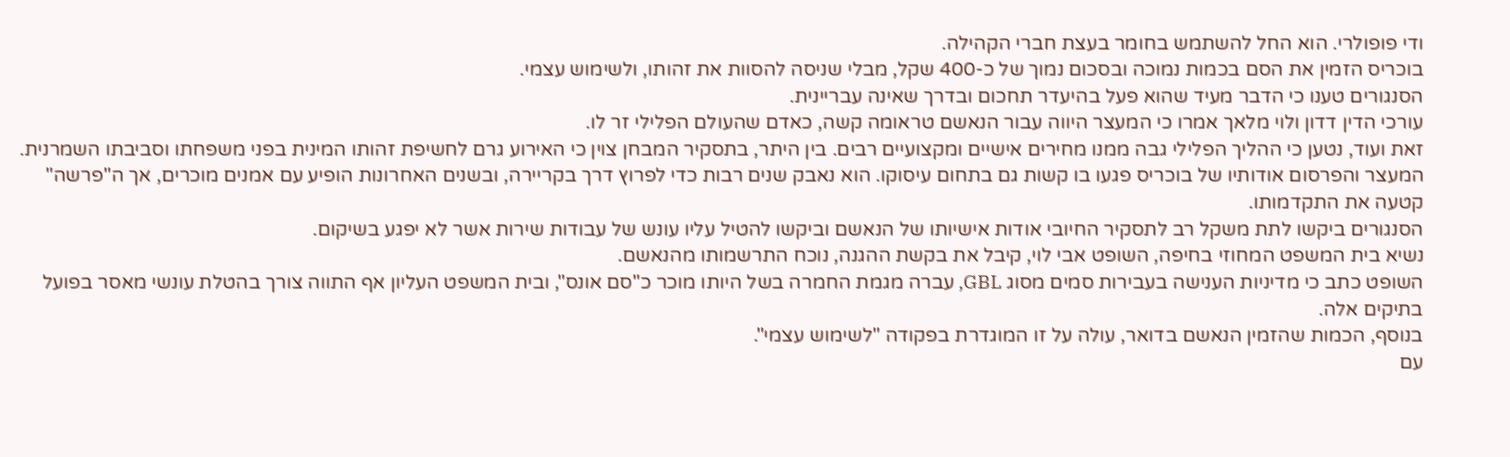ודי פופולרי. הוא החל להשתמש בחומר בעצת חברי הקהילה.
בוכריס הזמין את הסם בכמות נמוכה ובסכום נמוך של כ-400 שקל, מבלי שניסה להסוות את זהותו, ולשימוש עצמי.
הסנגורים טענו כי הדבר מעיד שהוא פעל בהיעדר תחכום ובדרך שאינה עבריינית.
עורכי הדין דדון ולוי מלאך אמרו כי המעצר היווה עבור הנאשם טראומה קשה, כאדם שהעולם הפלילי זר לו.
זאת ועוד, נטען כי ההליך הפלילי גבה ממנו מחירים אישיים ומקצועיים רבים. בין היתר, בתסקיר המבחן צוין כי האירוע גרם לחשיפת זהותו המינית בפני משפחתו וסביבתו השמרנית.
המעצר והפרסום אודותיו של בוכריס פגעו בו קשות גם בתחום עיסוקו. הוא נאבק שנים רבות כדי לפרוץ דרך בקריירה, ובשנים האחרונות הופיע עם אמנים מוכרים, אך ה"פרשה" קטעה את התקדמותו.
הסנגורים ביקשו לתת משקל רב לתסקיר החיובי אודות אישיותו של הנאשם וביקשו להטיל עליו עונש של עבודות שירות אשר לא יפגע בשיקום.
נשיא בית המשפט המחוזי בחיפה, השופט אבי לוי, קיבל את בקשת ההגנה, נוכח התרשמותו מהנאשם.
השופט כתב כי מדיניות הענישה בעבירות סמים מסוג GBL, עברה מגמת החמרה בשל היותו מוכר כ"סם אונס", ובית המשפט העליון אף התווה צורך בהטלת עונשי מאסר בפועל בתיקים אלה.
בנוסף, הכמות שהזמין הנאשם בדואר, עולה על זו המוגדרת בפקודה "לשימוש עצמי".
עם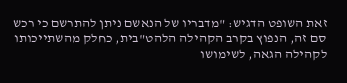זאת השופט הדגיש: "מדבריו של הנאשם ניתן להתרשם כי רכש סם זה, הנפוץ בקרב הקהילה הלהט"בית, כחלק מהשתייכותו לקהילה הגאה, לשימושו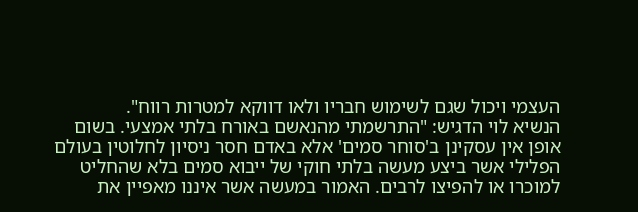העצמי ויכול שגם לשימוש חבריו ולאו דווקא למטרות רווח".
הנשיא לוי הדגיש: "התרשמתי מהנאשם באורח בלתי אמצעי. בשום אופן אין עסקינן ב'סוחר סמים' אלא באדם חסר ניסיון לחלוטין בעולם הפלילי אשר ביצע מעשה בלתי חוקי של ייבוא סמים בלא שהחליט למוכרו או להפיצו לרבים. האמור במעשה אשר איננו מאפיין את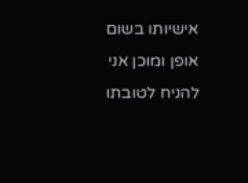אישיותו בשום אופן ומוכן אני להניח לטובתו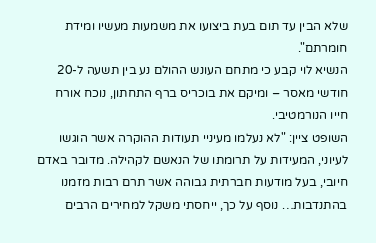שלא הבין עד תום בעת ביצועו את משמעות מעשיו ומידת חומרתם".
הנשיא לוי קבע כי מתחם העונש ההולם נע בין תשעה ל-20 חודשי מאסר – ומיקם את בוכריס ברף התחתון, נוכח אורח חייו הנורמטיבי.
השופט ציין: "לא נעלמו מעיניי תעודות ההוקרה אשר הוגשו לעיוני, המעידות על תרומתו של הנאשם לקהילה. מדובר באדם חיובי, בעל מודעות חברתית גבוהה אשר תרם רבות מזמנו בהתנדבות… נוסף על כך, ייחסתי משקל למחירים הרבים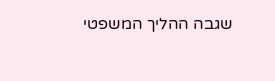שגבה ההליך המשפטי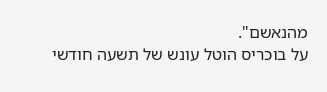מהנאשם".
על בוכריס הוטל עונש של תשעה חודשי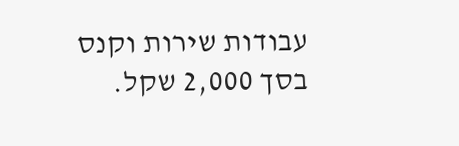עבודות שירות וקנס בסך 2,000 שקל.